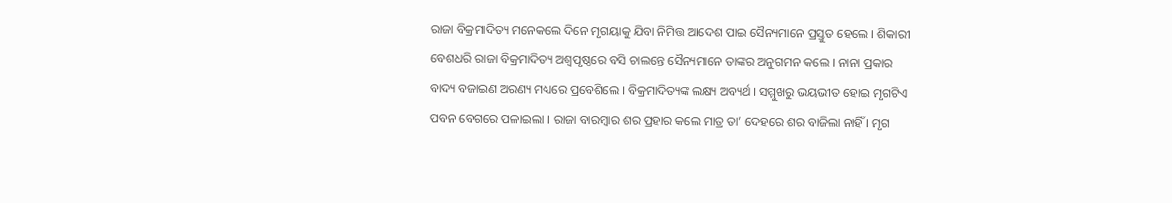ରାଜା ବିକ୍ରମାଦିତ୍ୟ ମନେକଲେ ଦିନେ ମୃଗୟାକୁ ଯିବା ନିମିତ୍ତ ଆଦେଶ ପାଇ ସୈନ୍ୟମାନେ ପ୍ରସ୍ତୁତ ହେଲେ । ଶିକାରୀ ବେଶଧରି ରାଜା ବିକ୍ରମାଦିତ୍ୟ ଅଶ୍ୱପୃଷ୍ଠରେ ବସି ଚାଲନ୍ତେ ସୈନ୍ୟମାନେ ତାଙ୍କର ଅନୁଗମନ କଲେ । ନାନା ପ୍ରକାର ବାଦ୍ୟ ବଜାଇଣ ଅରଣ୍ୟ ମଧ୍ୟରେ ପ୍ରବେଶିଲେ । ବିକ୍ରମାଦିତ୍ୟଙ୍କ ଲକ୍ଷ୍ୟ ଅବ୍ୟର୍ଥ । ସମ୍ମୁଖରୁ ଭୟଭୀତ ହୋଇ ମୃଗଟିଏ ପବନ ବେଗରେ ପଳାଇଲା । ରାଜା ବାରମ୍ବାର ଶର ପ୍ରହାର କଲେ ମାତ୍ର ତା’ ଦେହରେ ଶର ବାଜିଲା ନାହିଁ । ମୃଗ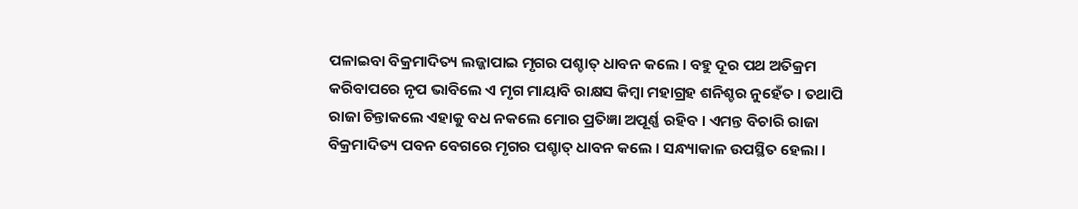ପଳାଇବା ବିକ୍ରମାଦିତ୍ୟ ଲଜ୍ଜାପାଇ ମୃଗର ପଶ୍ଚାତ୍ ଧାବନ କଲେ । ବହୁ ଦୂର ପଥ ଅତିକ୍ରମ କରିବାପରେ ନୃପ ଭାବିଲେ ଏ ମୃଗ ମାୟାବି ରାକ୍ଷସ କିମ୍ବା ମହାଗ୍ରହ ଶନିଶ୍ଚର ନୁହେଁତ । ତଥାପି ରାଜା ଚିନ୍ତାକଲେ ଏହାକୁ ବଧ ନକଲେ ମୋର ପ୍ରତିଜ୍ଞା ଅପୂର୍ଣ୍ଣ ରହିବ । ଏମନ୍ତ ବିଚାରି ରାଜା ବିକ୍ରମାଦିତ୍ୟ ପବନ ବେଗରେ ମୃଗର ପଶ୍ଚାତ୍ ଧାବନ କଲେ । ସନ୍ଧ୍ୟାକାଳ ଉପସ୍ଥିତ ହେଲା ।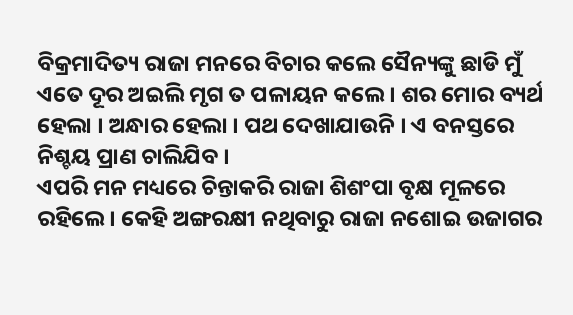ବିକ୍ରମାଦିତ୍ୟ ରାଜା ମନରେ ବିଚାର କଲେ ସୈନ୍ୟଙ୍କୁ ଛାଡି ମୁଁ ଏତେ ଦୂର ଅଇଲି ମୃଗ ତ ପଳାୟନ କଲେ । ଶର ମୋର ବ୍ୟର୍ଥ ହେଲା । ଅନ୍ଧାର ହେଲା । ପଥ ଦେଖାଯାଉନି । ଏ ବନସ୍ତରେ ନିଶ୍ଚୟ ପ୍ରାଣ ଚାଲିଯିବ ।
ଏପରି ମନ ମଧ୍ୟରେ ଚିନ୍ତାକରି ରାଜା ଶିଶଂପା ବୃକ୍ଷ ମୂଳରେ ରହିଲେ । କେହି ଅଙ୍ଗରକ୍ଷୀ ନଥିବାରୁ ରାଜା ନଶୋଇ ଉଜାଗର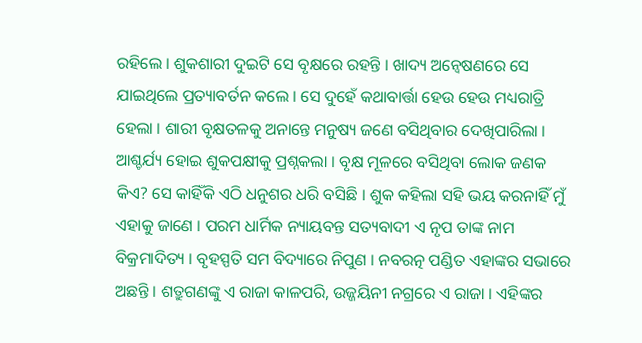ରହିଲେ । ଶୁକଶାରୀ ଦୁଇଟି ସେ ବୃକ୍ଷରେ ରହନ୍ତି । ଖାଦ୍ୟ ଅନ୍ୱେଷଣରେ ସେ ଯାଇଥିଲେ ପ୍ରତ୍ୟାବର୍ତନ କଲେ । ସେ ଦୁହେଁ କଥାବାର୍ତ୍ତା ହେଉ ହେଉ ମଧ୍ୟରାତ୍ରି ହେଲା । ଶାରୀ ବୃକ୍ଷତଳକୁ ଅନାନ୍ତେ ମନୁଷ୍ୟ ଜଣେ ବସିଥିବାର ଦେଖିପାରିଲା । ଆଶ୍ଚର୍ଯ୍ୟ ହୋଇ ଶୁକପକ୍ଷୀକୁ ପ୍ରଶ୍ନକଲା । ବୃକ୍ଷ ମୂଳରେ ବସିଥିବା ଲୋକ ଜଣକ କିଏ? ସେ କାହିଁକି ଏଠି ଧନୁଶର ଧରି ବସିଛି । ଶୁକ କହିଲା ସହି ଭୟ କରନାହିଁ ମୁଁ ଏହାକୁ ଜାଣେ । ପରମ ଧାର୍ମିକ ନ୍ୟାୟବନ୍ତ ସତ୍ୟବାଦୀ ଏ ନୃପ ତାଙ୍କ ନାମ ବିକ୍ରମାଦିତ୍ୟ । ବୃହସ୍ପତି ସମ ବିଦ୍ୟାରେ ନିପୁଣ । ନବରତ୍ନ ପଣ୍ଡିତ ଏହାଙ୍କର ସଭାରେ ଅଛନ୍ତି । ଶତ୍ରୁଗଣଙ୍କୁ ଏ ରାଜା କାଳପରି, ଉଜ୍ଜୟିନୀ ନଗ୍ରରେ ଏ ରାଜା । ଏହିଙ୍କର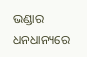ଭଣ୍ଡାର ଧନଧାନ୍ୟରେ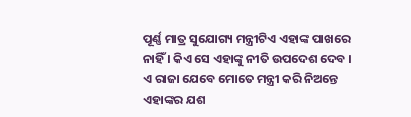ପୂର୍ଣ୍ଣ ମାତ୍ର ସୁଯୋଗ୍ୟ ମନ୍ତ୍ରୀଟିଏ ଏହାଙ୍କ ପାଖରେ ନାହିଁ । କିଏ ସେ ଏହାଙ୍କୁ ନୀତି ଉପଦେଶ ଦେବ । ଏ ରାଜା ଯେବେ ମୋତେ ମନ୍ତ୍ରୀ କରି ନିଅନ୍ତେ ଏହାଙ୍କର ଯଶ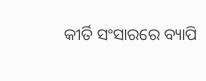କୀର୍ତି ସଂସାରରେ ବ୍ୟାପି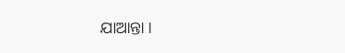ଯାଆନ୍ତା ।